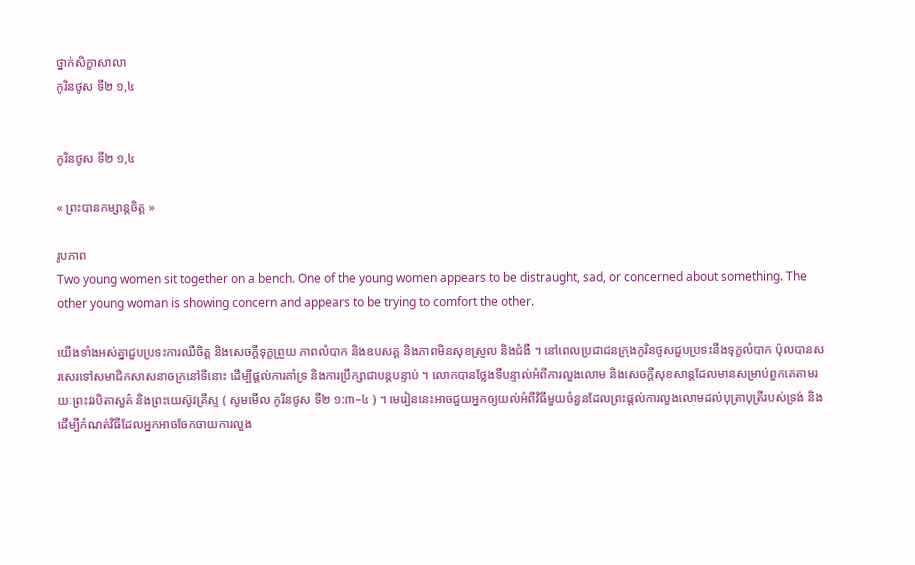ថ្នាក់សិក្ខាសាលា
កូរិនថូស ទី២ ១,៤


កូរិនថូស ទី២ ១,៤

« ព្រះបានកម្សាន្តចិត្ត »

រូបភាព
Two young women sit together on a bench. One of the young women appears to be distraught, sad, or concerned about something. The other young woman is showing concern and appears to be trying to comfort the other.

យើងទាំងអស់គ្នាជួបប្រទះការឈឺចិត្ត និងសេចក្ដីទុក្ខព្រួយ ភាពលំបាក និងឧបសគ្គ និងភាពមិនសុខស្រួល និងជំងឺ ។ នៅពេលប្រជាជនក្រុងកូរិនថូសជួបប្រទះនឹងទុក្ខលំបាក ប៉ុលបានសរសេរទៅសមាជិកសាសនាចក្រនៅទីនោះ ដើម្បីផ្តល់ការគាំទ្រ និងការប្រឹក្សាជាបន្តបន្ទាប់ ។ លោកបានថ្លែងទីបន្ទាល់អំពីការលួងលោម និងសេចក្ដីសុខសាន្តដែលមានសម្រាប់ពួកគេតាមរយៈព្រះវរបិតាសួគ៌ និងព្រះយេស៊ូវគ្រីស្ទ ( សូមមើល កូរិនថូស ទី២ ១:៣–៤ ) ។ មេរៀននេះអាចជួយអ្នកឲ្យយល់អំពីវិធីមួយចំនួនដែលព្រះផ្តល់ការលួងលោមដល់បុត្រាបុត្រីរបស់ទ្រង់ និងដើម្បីកំណត់វិធីដែលអ្នកអាចចែកចាយការលួង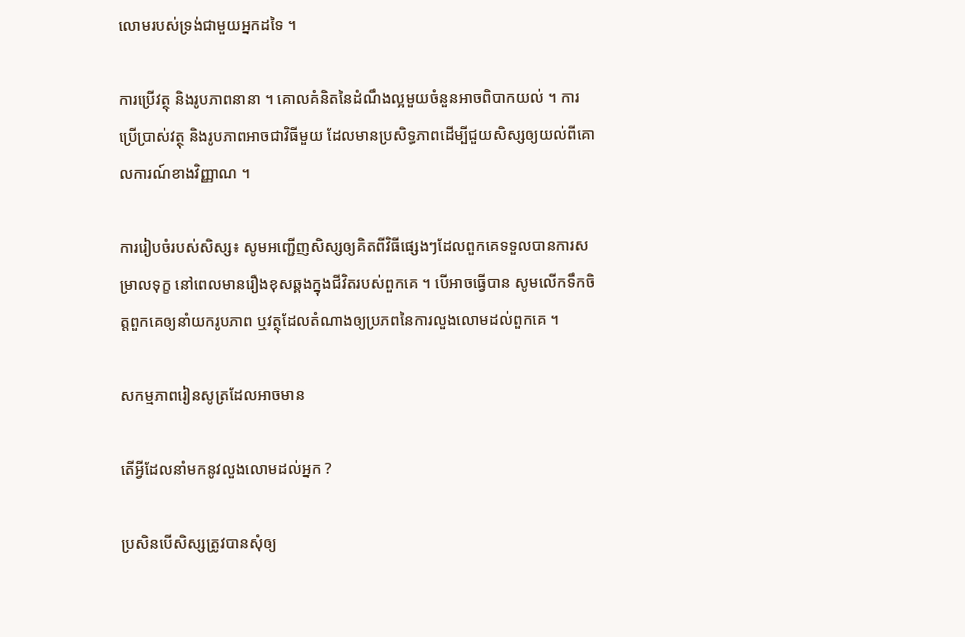លោមរបស់ទ្រង់ជាមួយអ្នកដទៃ ។

ការប្រើវត្ថុ និងរូបភាពនានា ។ គោលគំនិតនៃដំណឹងល្អមួយចំនួនអាចពិបាកយល់ ។ ការប្រើប្រាស់វត្ថុ និងរូបភាពអាចជាវិធីមួយ ដែលមានប្រសិទ្ធភាពដើម្បីជួយសិស្សឲ្យយល់ពីគោលការណ៍ខាងវិញ្ញាណ ។

ការរៀបចំរបស់សិស្ស៖ សូមអញ្ជើញសិស្សឲ្យគិតពីវិធីផ្សេងៗដែលពួកគេទទួលបានការសម្រាលទុក្ខ នៅពេលមានរឿងខុសឆ្គងក្នុងជីវិតរបស់ពួកគេ ។ បើអាចធ្វើបាន សូមលើកទឹកចិត្តពួកគេឲ្យនាំយករូបភាព ឬវត្ថុដែលតំណាងឲ្យប្រភពនៃការលួងលោមដល់ពួកគេ ។

សកម្មភាពរៀនសូត្រដែលអាចមាន

តើអ្វីដែលនាំមកនូវលួងលោមដល់អ្នក ?

ប្រសិនបើសិស្សត្រូវបានសុំឲ្យ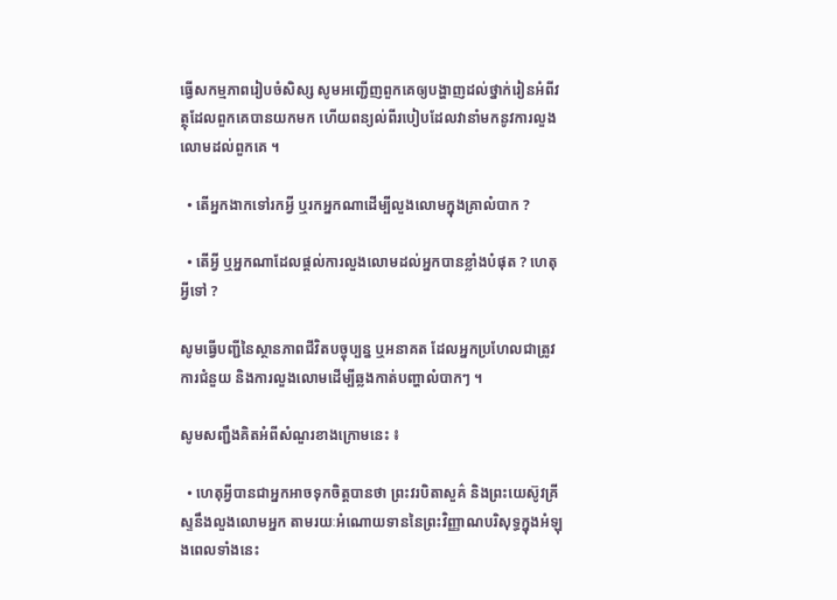ធ្វើសកម្មភាពរៀបចំសិស្ស សូមអញ្ជើញពួកគេឲ្យបង្ហាញដល់ថ្នាក់រៀនអំពីវត្ថុដែលពួកគេបានយកមក ហើយពន្យល់ពីរបៀបដែលវានាំមកនូវការលួងលោមដល់ពួកគេ ។

  • តើអ្នកងាកទៅរកអ្វី ឬរកអ្នកណាដើម្បីលួងលោមក្នុងគ្រាលំបាក ?

  • តើអ្វី ឬអ្នកណាដែលផ្តល់ការលួងលោមដល់អ្នកបានខ្លាំងបំផុត ? ហេតុអ្វីទៅ ?

សូមធ្វើបញ្ជីនៃស្ថានភាពជីវិតបច្ចុប្បន្ន ឬអនាគត ដែលអ្នកប្រហែលជាត្រូវការជំនួយ និងការលួងលោមដើម្បីឆ្លងកាត់បញ្ហាលំបាកៗ ។

សូមសញ្ជឹងគិតអំពីសំណួរខាងក្រោមនេះ ៖

  • ហេតុអ្វីបានជាអ្នកអាចទុកចិត្តបានថា ព្រះវរបិតាសួគ៌ និងព្រះយេស៊ូវគ្រីស្ទនឹងលួងលោមអ្នក តាមរយៈអំណោយទាននៃព្រះវិញ្ញាណបរិសុទ្ធក្នុងអំឡុងពេលទាំងនេះ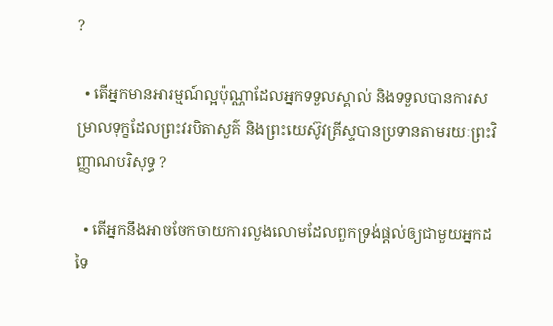?

  • តើអ្នកមានអារម្មណ៍ល្អប៉ុណ្ណាដែលអ្នកទទួលស្គាល់ និងទទួលបានការសម្រាលទុក្ខដែលព្រះវរបិតាសួគ៌ និងព្រះយេស៊ូវគ្រីស្ទបានប្រទានតាមរយៈព្រះវិញ្ញាណបរិសុទ្ធ ?

  • តើអ្នកនឹងអាចចែកចាយការលួងលោមដែលពួកទ្រង់ផ្តល់ឲ្យជាមួយអ្នកដទៃ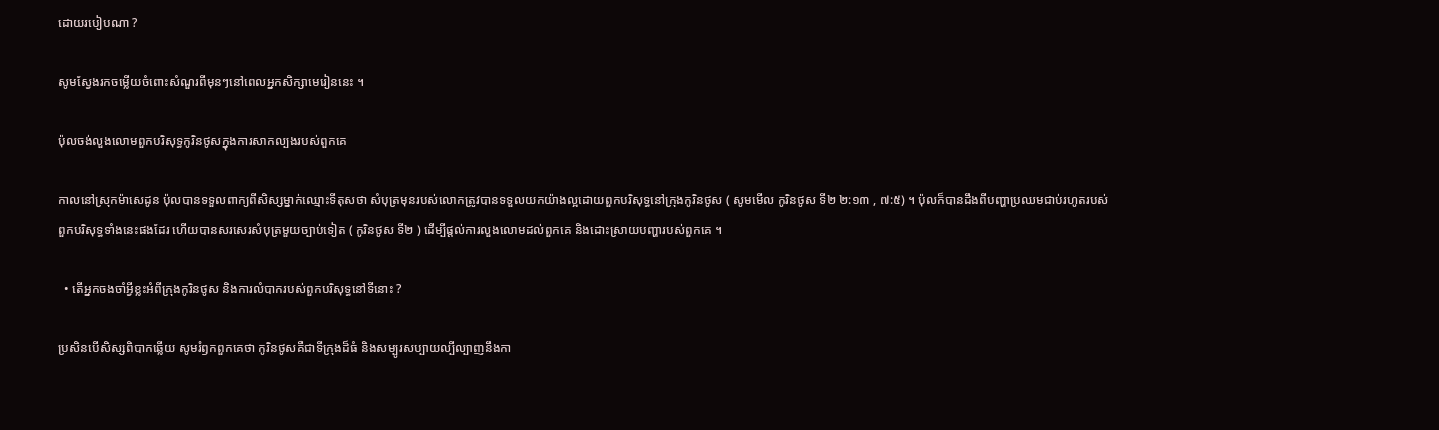ដោយរបៀបណា ?

សូមស្វែងរកចម្លើយចំពោះសំណួរពីមុនៗនៅពេលអ្នកសិក្សាមេរៀននេះ ។

ប៉ុលចង់លួងលោមពួកបរិសុទ្ធកូរិនថូសក្នុងការសាកល្បងរបស់ពួកគេ

កាលនៅស្រុកម៉ាសេដូន ប៉ុលបានទទួលពាក្យពីសិស្សម្នាក់ឈ្មោះទីតុសថា សំបុត្រមុនរបស់លោកត្រូវបានទទួលយកយ៉ាងល្អដោយពួកបរិសុទ្ធនៅក្រុងកូរិនថូស ( សូមមើល កូរិនថូស ទី២ ២:១៣ , ៧:៥) ។ ប៉ុលក៏បានដឹងពីបញ្ហាប្រឈមជាប់រហូតរបស់ពួកបរិសុទ្ធទាំងនេះផងដែរ ហើយបានសរសេរសំបុត្រមួយច្បាប់ទៀត ( កូរិនថូស ទី២ ) ដើម្បីផ្តល់ការលួងលោមដល់ពួកគេ និងដោះស្រាយបញ្ហារបស់ពួកគេ ។

  • តើអ្នកចងចាំអ្វីខ្លះអំពីក្រុងកូរិនថូស និងការលំបាករបស់ពួកបរិសុទ្ធនៅទីនោះ ?

ប្រសិនបើសិស្សពិបាកឆ្លើយ សូមរំឭកពួកគេថា កូរិនថូសគឺជាទីក្រុងដ៏ធំ និងសម្បូរសប្បាយល្បីល្បាញនឹងកា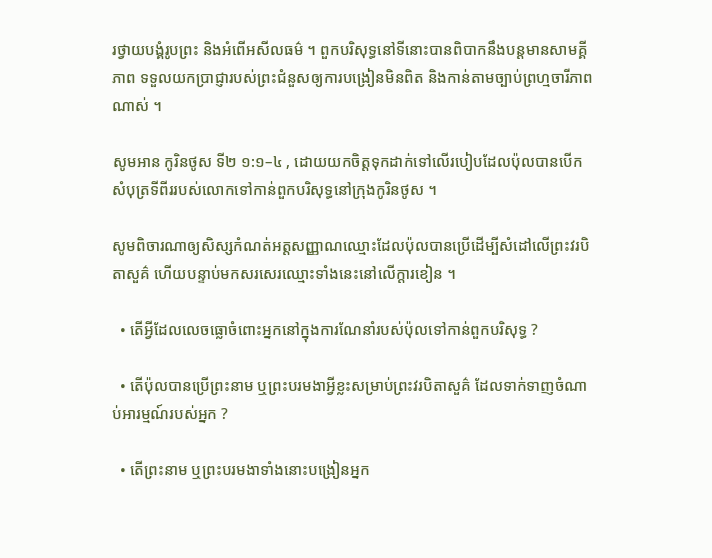រថ្វាយបង្គំរូបព្រះ និងអំពើអសីលធម៌ ។ ពួកបរិសុទ្ធនៅទីនោះបានពិបាកនឹងបន្ដមានសាមគ្គីភាព ទទួលយកប្រាជ្ញារបស់ព្រះជំនួសឲ្យការបង្រៀនមិនពិត និងកាន់តាមច្បាប់ព្រហ្មចារីភាពណាស់ ។

សូមអាន កូរិនថូស ទី២ ១:១–៤ , ដោយយកចិត្តទុកដាក់ទៅលើរបៀបដែលប៉ុលបានបើកសំបុត្រទីពីររបស់លោកទៅកាន់ពួកបរិសុទ្ធនៅក្រុងកូរិនថូស ។

សូមពិចារណាឲ្យសិស្សកំណត់អត្តសញ្ញាណឈ្មោះដែលប៉ុលបានប្រើដើម្បីសំដៅលើព្រះវរបិតាសួគ៌ ហើយបន្ទាប់មកសរសេរឈ្មោះទាំងនេះនៅលើក្ដារខៀន ។

  • តើអ្វីដែលលេចធ្លោចំពោះអ្នកនៅក្នុងការណែនាំរបស់ប៉ុលទៅកាន់ពួកបរិសុទ្ធ ?

  • តើប៉ុលបានប្រើព្រះនាម ឬព្រះបរមងាអ្វីខ្លះសម្រាប់ព្រះវរបិតាសួគ៌ ដែលទាក់ទាញចំណាប់អារម្មណ៍របស់អ្នក ?

  • តើព្រះនាម ឬព្រះបរមងាទាំងនោះបង្រៀនអ្នក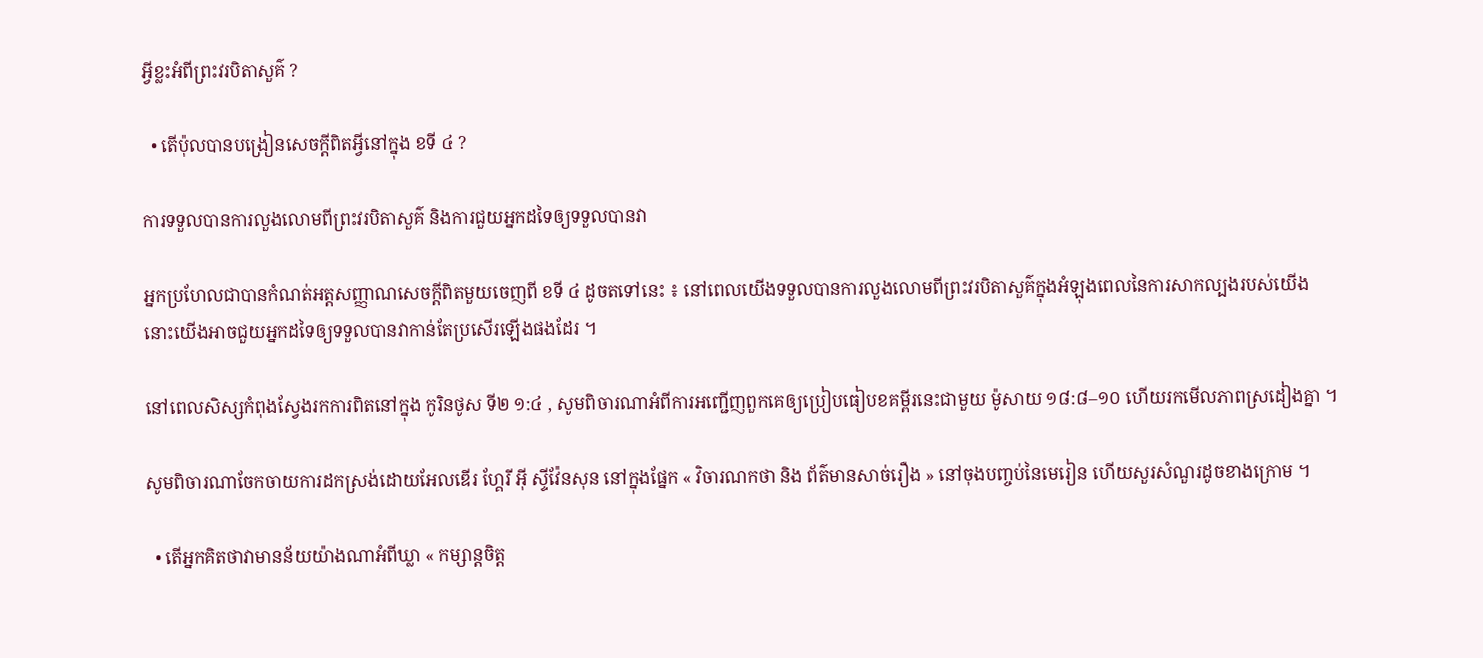អ្វីខ្លះអំពីព្រះវរបិតាសួគ៌ ?

  • តើប៉ុលបានបង្រៀនសេចក្ដីពិតអ្វីនៅក្នុង ខទី ៤ ?

ការទទួលបានការលួងលោមពីព្រះវរបិតាសួគ៌ និងការជួយអ្នកដទៃឲ្យទទួលបានវា

អ្នកប្រហែលជាបានកំណត់អត្តសញ្ញាណសេចក្តីពិតមួយចេញពី ខទី ៤ ដូចតទៅនេះ ៖ នៅពេលយើងទទួលបានការលួងលោមពីព្រះវរបិតាសួគ៌ក្នុងអំឡុងពេលនៃការសាកល្បងរបស់យើង នោះយើងអាចជួយអ្នកដទៃឲ្យទទួលបានវាកាន់តែប្រសើរឡើងផងដែរ ។

នៅពេលសិស្សកំពុងស្វែងរកការពិតនៅក្នុង កូរិនថូស ទី២ ១:៤ , សូមពិចារណាអំពីការអញ្ជើញពួកគេឲ្យប្រៀបធៀបខគម្ពីរនេះជាមួយ ម៉ូសាយ ១៨:៨–១០ ហើយរកមើលភាពស្រដៀងគ្នា ។

សូមពិចារណាចែកចាយការដកស្រង់ដោយអែលឌើរ ហ្គែរី អ៊ី ស្ទីវ៉ែនសុន នៅក្នុងផ្នែក « វិចារណកថា និង ព័ត៌មានសាច់រឿង » នៅចុងបញ្ចប់នៃមេរៀន ហើយសួរសំណួរដូចខាងក្រោម ។

  • តើអ្នកគិតថាវាមានន័យយ៉ាងណាអំពីឃ្លា « កម្សាន្ដចិត្ត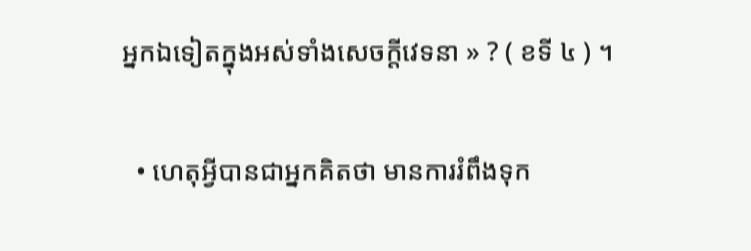អ្នកឯទៀតក្នុងអស់ទាំងសេចក្តីវេទនា » ? ( ខទី ៤ ) ។

  • ហេតុអ្វីបានជាអ្នកគិតថា មានការរំពឹងទុក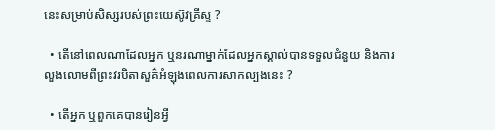នេះសម្រាប់សិស្សរបស់ព្រះយេស៊ូវគ្រីស្ទ ?

  • តើនៅពេលណាដែលអ្នក ឬនរណាម្នាក់ដែលអ្នកស្គាល់បានទទួលជំនួយ និងការលួងលោមពីព្រះវរបិតាសួគ៌អំឡុងពេលការសាកល្បងនេះ ?

  • តើអ្នក ឬពួកគេបានរៀនអ្វី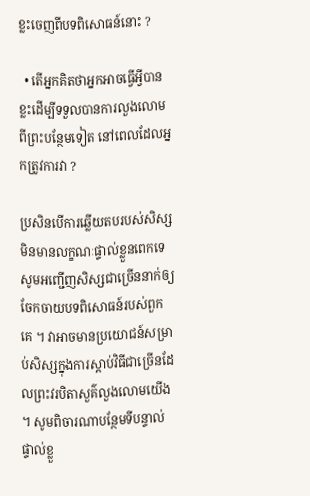ខ្លះចេញពីបទពិសោធន៍នោះ ?

  • តើអ្នកគិតថាអ្នកអាចធ្វើអ្វីបានខ្លះដើម្បីទទួលបានការលួងលោមពីព្រះបន្ថែមទៀត នៅពេលដែលអ្នកត្រូវការវា ?

ប្រសិនបើការឆ្លើយតបរបស់សិស្សមិនមានលក្ខណៈផ្ទាល់ខ្លួនពេកទេ សូមអញ្ជើញសិស្សជាច្រើននាក់ឲ្យចែកចាយបទពិសោធន៍របស់ពួកគេ ។ វាអាចមានប្រយោជន៍សម្រាប់សិស្សក្នុងការស្តាប់វិធីជាច្រើនដែលព្រះវរបិតាសួគ៌លួងលោមយើង ។ សូមពិចារណាបន្ថែមទីបន្ទាល់ផ្ទាល់ខ្លួ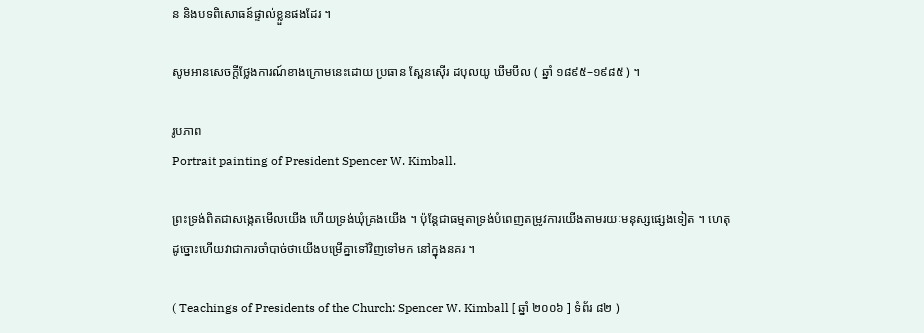ន និងបទពិសោធន៍ផ្ទាល់ខ្លួនផងដែរ ។

សូមអានសេចក្ដីថ្លែងការណ៍ខាងក្រោមនេះដោយ ប្រធាន ស្ពែនស៊ើរ ដបុលយូ ឃឹមបឹល ( ឆ្នាំ ១៨៩៥–១៩៨៥ ) ។

រូបភាព
Portrait painting of President Spencer W. Kimball.

ព្រះទ្រង់ពិតជាសង្កេតមើលយើង ហើយទ្រង់ឃុំគ្រងយើង ។ ប៉ុន្ដែជាធម្មតាទ្រង់បំពេញតម្រូវការយើងតាមរយៈមនុស្សផ្សេងទៀត ។ ហេតុដូច្នោះហើយវាជាការចាំបាច់ថាយើងបម្រើគ្នាទៅវិញទៅមក នៅក្នុងនគរ ។

( Teachings of Presidents of the Church: Spencer W. Kimball [ ឆ្នាំ ២០០៦ ] ទំព័រ ៨២ )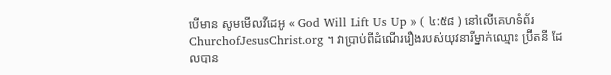បើមាន សូមមើលវីដេអូ « God Will Lift Us Up » ( ៤:៥៨ ) នៅលើគេហទំព័រ ChurchofJesusChrist.org ។ វាប្រាប់ពីដំណើររឿងរបស់យុវនារីម្នាក់ឈ្មោះ ប្រ៊ីតនី ដែលបាន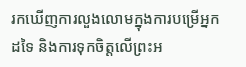រកឃើញការលួងលោមក្នុងការបម្រើអ្នកដទៃ និងការទុកចិត្តលើព្រះអ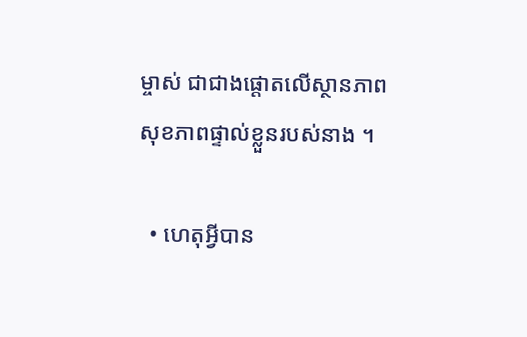ម្ចាស់ ជាជាងផ្តោតលើស្ថានភាពសុខភាពផ្ទាល់ខ្លួនរបស់នាង ។

  • ហេតុអ្វីបាន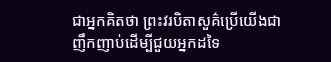ជាអ្នកគិតថា ព្រះវរបិតាសួគ៌ប្រើយើងជាញឹកញាប់ដើម្បីជួយអ្នកដទៃ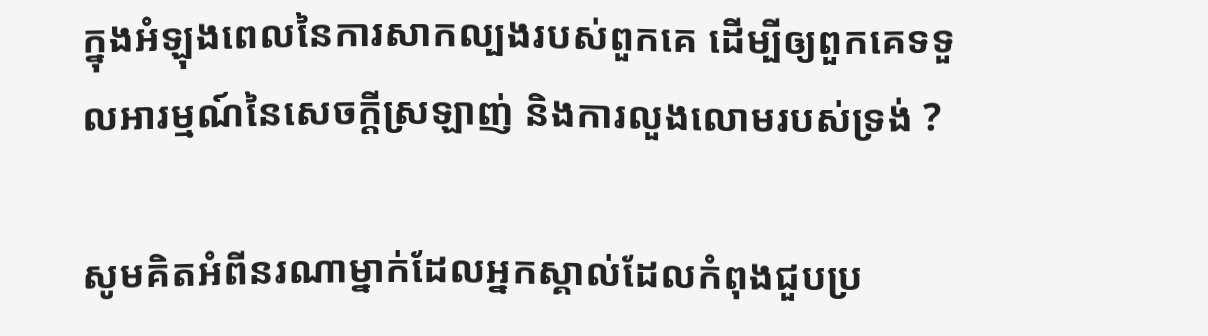ក្នុងអំឡុងពេលនៃការសាកល្បងរបស់ពួកគេ ដើម្បីឲ្យពួកគេទទួលអារម្មណ៍នៃសេចក្ដីស្រឡាញ់ និងការលួងលោមរបស់ទ្រង់ ?

សូមគិតអំពីនរណាម្នាក់ដែលអ្នកស្គាល់ដែលកំពុងជួបប្រ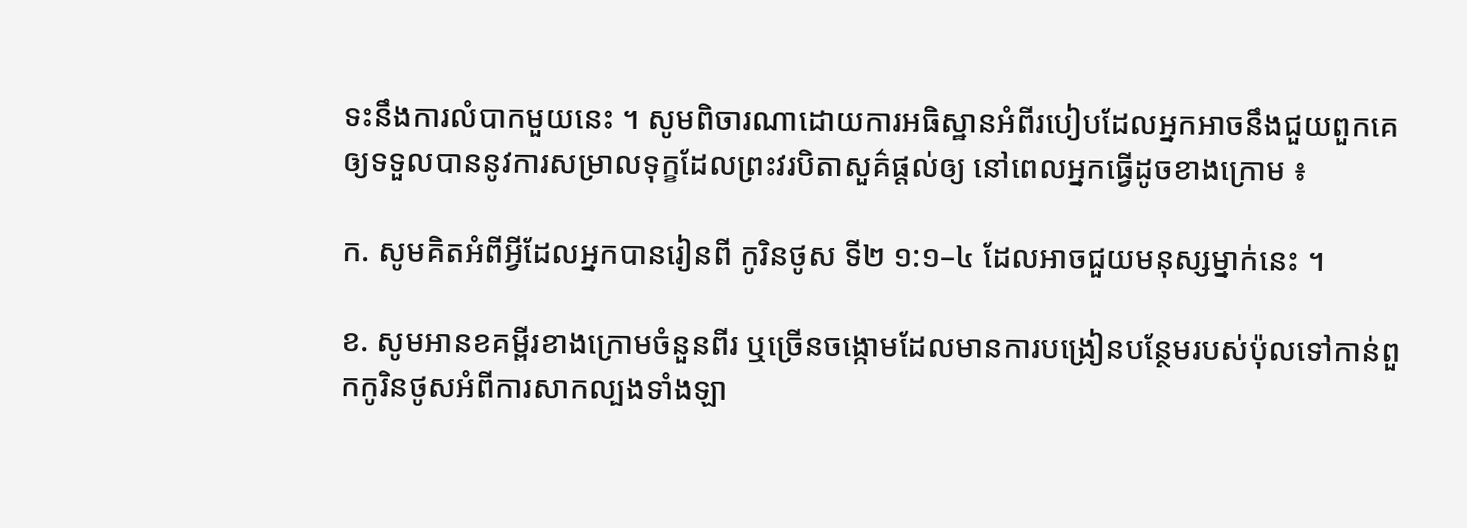ទះនឹងការលំបាកមួយនេះ ។ សូមពិចារណាដោយការអធិស្ឋានអំពីរបៀបដែលអ្នកអាចនឹងជួយពួកគេឲ្យទទួលបាននូវការសម្រាលទុក្ខដែលព្រះវរបិតាសួគ៌ផ្ដល់ឲ្យ នៅពេលអ្នកធ្វើដូចខាងក្រោម ៖

ក. សូមគិតអំពីអ្វីដែលអ្នកបានរៀនពី កូរិនថូស ទី២ ១:១–៤ ដែលអាចជួយមនុស្សម្នាក់នេះ ។

ខ. សូមអានខគម្ពីរខាងក្រោមចំនួនពីរ ឬច្រើនចង្កោមដែលមានការបង្រៀនបន្ថែមរបស់ប៉ុលទៅកាន់ពួកកូរិនថូសអំពីការសាកល្បងទាំងឡា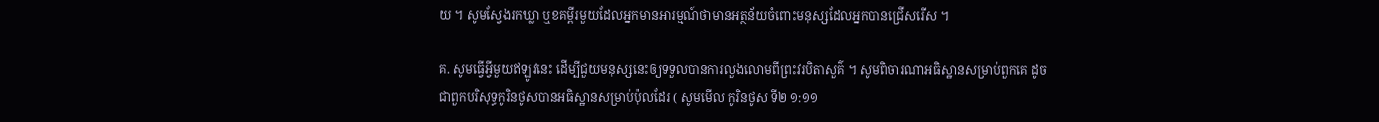យ ។ សូមស្វែងរកឃ្លា ឬខគម្ពីរមួយដែលអ្នកមានអារម្មណ៍ថាមានអត្ថន័យចំពោះមនុស្សដែលអ្នកបានជ្រើសរើស ។

គ. សូមធ្វើអ្វីមួយឥឡូវនេះ ដើម្បីជួយមនុស្សនេះឲ្យទទួលបានការលួងលោមពីព្រះវរបិតាសួគ៌ ។ សូមពិចារណាអធិស្ឋានសម្រាប់ពួកគេ ដូចជាពួកបរិសុទ្ធកូរិនថូសបានអធិស្ឋានសម្រាប់ប៉ុលដែរ ( សូមមើល កូរិនថូស ទី២ ១:១១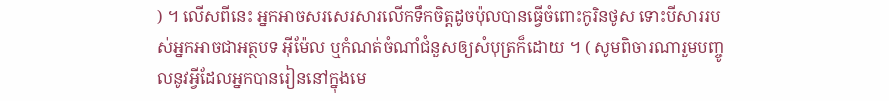) ។ លើសពីនេះ អ្នកអាចសរសេរសារលើកទឹកចិត្តដូចប៉ុលបានធ្វើចំពោះកូរិនថូស ទោះបីសាររបស់អ្នកអាចជាអត្ថបទ អ៊ីម៉ែល ឬកំណត់ចំណាំជំនួសឲ្យសំបុត្រក៏ដោយ ។ ( សូមពិចារណារួមបញ្ចូលនូវអ្វីដែលអ្នកបានរៀននៅក្នុងមេ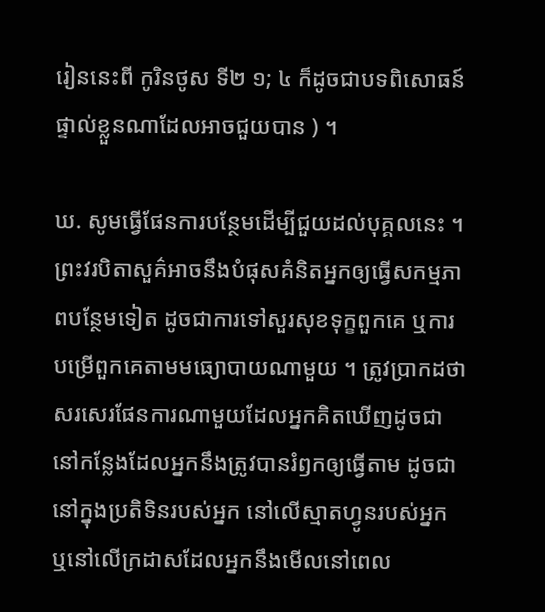រៀននេះពី កូរិនថូស ទី២ ១; ៤ ក៏ដូចជាបទពិសោធន៍ផ្ទាល់ខ្លួនណាដែលអាចជួយបាន ) ។

ឃ. សូមធ្វើផែនការបន្ថែមដើម្បីជួយដល់បុគ្គលនេះ ។ ព្រះវរបិតាសួគ៌អាចនឹងបំផុសគំនិតអ្នកឲ្យធ្វើសកម្មភាពបន្ថែមទៀត ដូចជាការទៅសួរសុខទុក្ខពួកគេ ឬការបម្រើពួកគេតាមមធ្យោបាយណាមួយ ។ ត្រូវប្រាកដថាសរសេរផែនការណាមួយដែលអ្នកគិតឃើញដូចជានៅកន្លែងដែលអ្នកនឹងត្រូវបានរំឭកឲ្យធ្វើតាម ដូចជានៅក្នុងប្រតិទិនរបស់អ្នក នៅលើស្មាតហ្វូនរបស់អ្នក ឬនៅលើក្រដាសដែលអ្នកនឹងមើលនៅពេល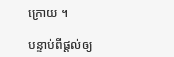ក្រោយ ។

បន្ទាប់ពីផ្តល់ឲ្យ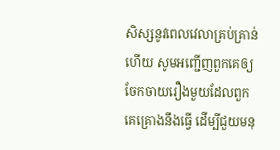សិស្សនូវពេលវេលាគ្រប់គ្រាន់ហើយ សូមអញ្ជើញពួកគេឲ្យចែកចាយរឿងមួយដែលពួកគេគ្រោងនឹងធ្វើ ដើម្បីជួយមនុ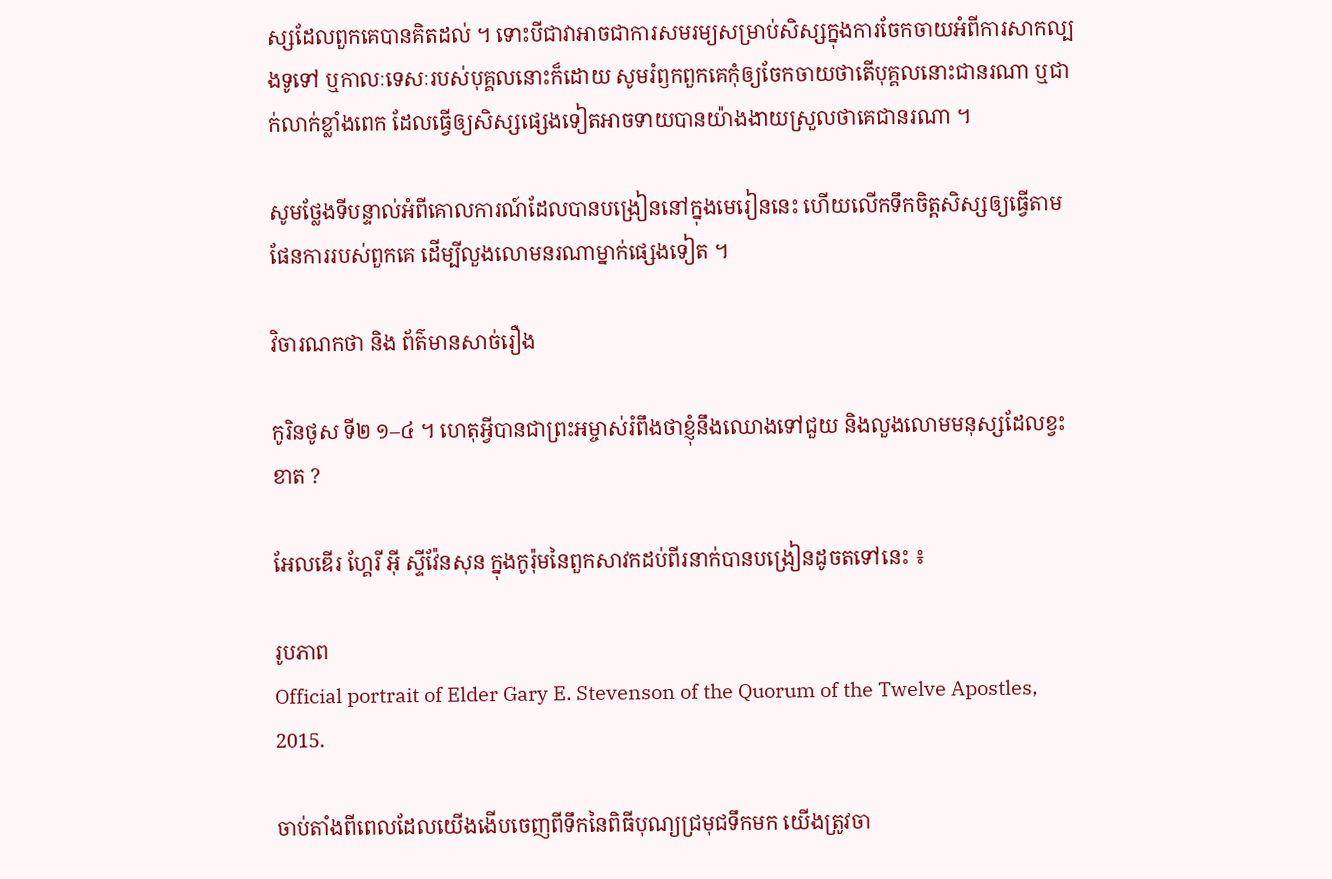ស្សដែលពួកគេបានគិតដល់ ។ ទោះបីជាវាអាចជាការសមរម្យសម្រាប់សិស្សក្នុងការចែកចាយអំពីការសាកល្បងទូទៅ ឬកាលៈទេសៈរបស់បុគ្គលនោះក៏ដោយ សូមរំឭកពួកគេកុំឲ្យចែកចាយថាតើបុគ្គលនោះជានរណា ឬជាក់លាក់ខ្លាំងពេក ដែលធ្វើឲ្យសិស្សផ្សេងទៀតអាចទាយបានយ៉ាងងាយស្រួលថាគេជានរណា ។

សូមថ្លែងទីបន្ទាល់អំពីគោលការណ៍ដែលបានបង្រៀននៅក្នុងមេរៀននេះ ហើយលើកទឹកចិត្តសិស្សឲ្យធ្វើតាមផែនការរបស់ពួកគេ ដើម្បីលួងលោមនរណាម្នាក់ផ្សេងទៀត ។

វិចារណកថា និង ព័ត៌មានសាច់រឿង

កូរិនថូស ទី២ ១–៤ ។ ហេតុអ្វីបានជាព្រះអម្ចាស់រំពឹងថាខ្ញុំនឹងឈោងទៅជួយ និងលួងលោមមនុស្សដែលខ្វះខាត ?

អែលឌើរ ហ្គែរី អ៊ី ស្ទីវ៉ែនសុន ក្នុងកូរ៉ុមនៃពួកសាវកដប់ពីរនាក់បានបង្រៀនដូចតទៅនេះ ៖

រូបភាព
Official portrait of Elder Gary E. Stevenson of the Quorum of the Twelve Apostles, 2015.

ចាប់តាំងពីពេលដែលយើងងើបចេញពីទឹកនៃពិធីបុណ្យជ្រមុជទឹកមក យើងត្រូវចា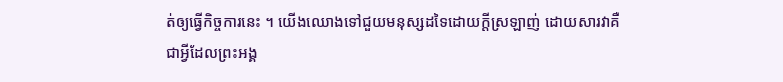ត់ឲ្យធ្វើកិច្ចការនេះ ។ យើងឈោងទៅជួយមនុស្សដទៃដោយក្តីស្រឡាញ់ ដោយសារវាគឺជាអ្វីដែលព្រះអង្គ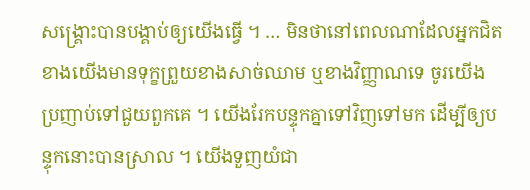សង្គ្រោះបានបង្គាប់ឲ្យយើងធ្វើ ។ … មិនថានៅពេលណាដែលអ្នកជិតខាងយើងមានទុក្ខព្រួយខាងសាច់ឈាម ឬខាងវិញ្ញាណទេ ចូរយើងប្រញាប់ទៅជួយពួកគេ ។ យើងរែកបន្ទុកគ្នាទៅវិញទៅមក ដើម្បីឲ្យបន្ទុកនោះបានស្រាល ។ យើងទួញយំជា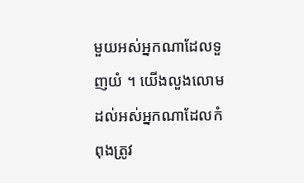មួយអស់អ្នកណាដែលទួញយំ ។ យើងលួងលោមដល់អស់អ្នកណាដែលកំពុងត្រូវ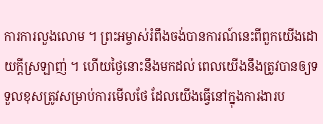ការការលួងលោម ។ ព្រះអម្ចាស់រំពឹងចង់បានការណ៍នេះពីពួកយើងដោយក្តីស្រឡាញ់ ។ ហើយថ្ងៃនោះនឹងមកដល់ ពេលយើងនឹងត្រូវបានឲ្យទទួលខុសត្រូវសម្រាប់ការមើលថែ ដែលយើងធ្វើនៅក្នុងការងារប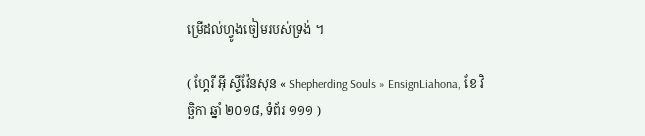ម្រើដល់ហ្វូងចៀមរបស់ទ្រង់ ។

( ហ្គែរី អ៊ី ស្ទីវ៉ែនសុន « Shepherding Souls » EnsignLiahona, ខែ វិច្ឆិកា ឆ្នាំ ២០១៨, ទំព័រ ១១១ )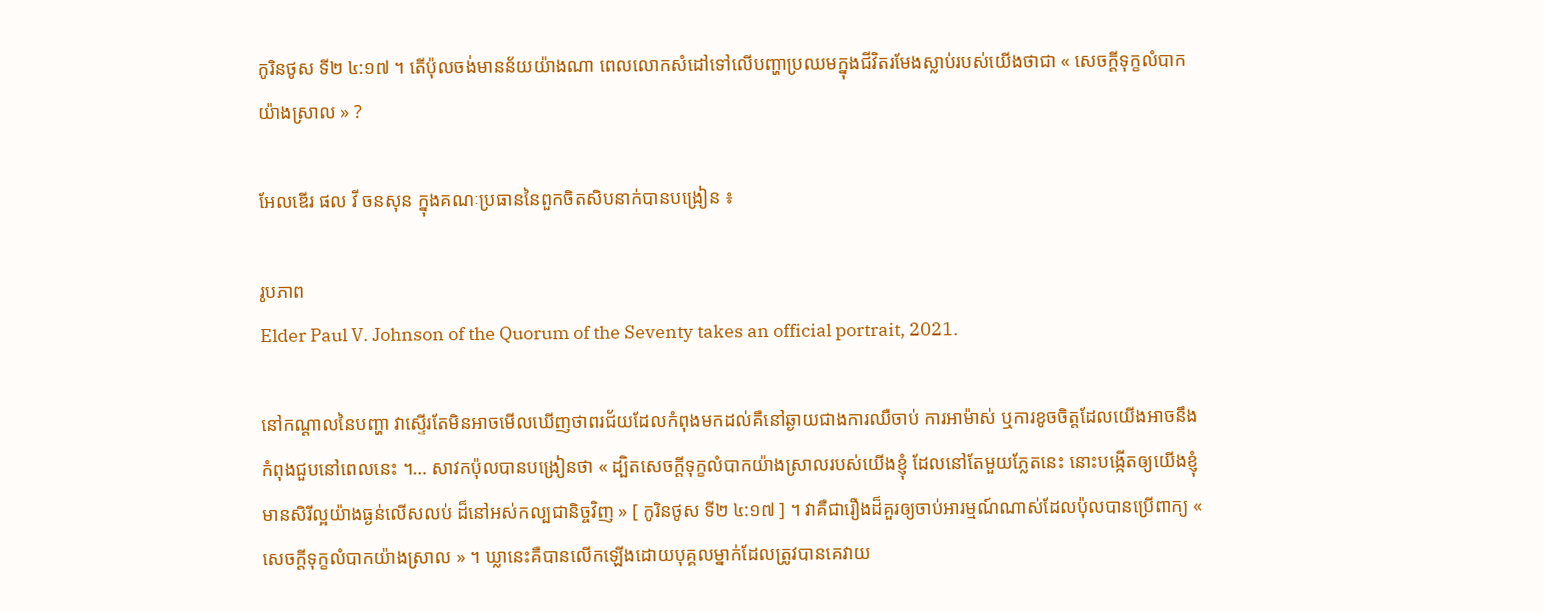កូរិនថូស ទី២ ៤:១៧ ។ តើប៉ុលចង់មានន័យយ៉ាងណា ពេលលោកសំដៅទៅលើបញ្ហាប្រឈមក្នុងជីវិតរមែងស្លាប់របស់យើងថាជា « សេចក្តីទុក្ខលំបាកយ៉ាងស្រាល » ?

អែលឌើរ ផល វី ចនសុន ក្នុងគណៈប្រធាននៃពួកចិតសិបនាក់បានបង្រៀន ៖

រូបភាព
Elder Paul V. Johnson of the Quorum of the Seventy takes an official portrait, 2021.

នៅកណ្តាលនៃបញ្ហា វាស្ទើរតែមិនអាចមើលឃើញថាពរជ័យដែលកំពុងមកដល់គឺនៅឆ្ងាយជាងការឈឺចាប់ ការអាម៉ាស់ ឬការខូចចិត្តដែលយើងអាចនឹងកំពុងជួបនៅពេលនេះ ។… សាវកប៉ុលបានបង្រៀនថា « ដ្បិតសេចក្តីទុក្ខលំបាកយ៉ាងស្រាលរបស់យើងខ្ញុំ ដែលនៅតែមួយភ្លែតនេះ នោះបង្កើតឲ្យយើងខ្ញុំមានសិរីល្អយ៉ាងធ្ងន់លើសលប់ ដ៏នៅអស់កល្បជានិច្ចវិញ » [ កូរិនថូស ទី២ ៤:១៧ ] ។ វាគឺជារឿងដ៏គួរឲ្យចាប់អារម្មណ៍ណាស់ដែលប៉ុលបានប្រើពាក្យ « សេចក្ដីទុក្ខលំបាកយ៉ាងស្រាល » ។ ឃ្លានេះគឺបានលើកឡើងដោយបុគ្គលម្នាក់ដែលត្រូវបានគេវាយ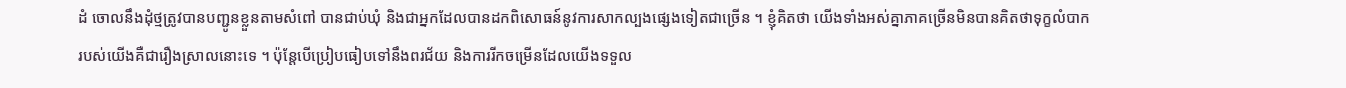ដំ ចោលនឹងដុំថ្មត្រូវបានបញ្ជូនខ្លួនតាមសំពៅ បានជាប់ឃុំ និងជាអ្នកដែលបានដកពិសោធន៍នូវការសាកល្បងផ្សេងទៀតជាច្រើន ។ ខ្ញុំគិតថា យើងទាំងអស់គ្នាភាគច្រើនមិនបានគិតថាទុក្ខលំបាករបស់យើងគឺជារឿងស្រាលនោះទេ ។ ប៉ុន្តែបើប្រៀបធៀបទៅនឹងពរជ័យ និងការរីកចម្រើនដែលយើងទទួល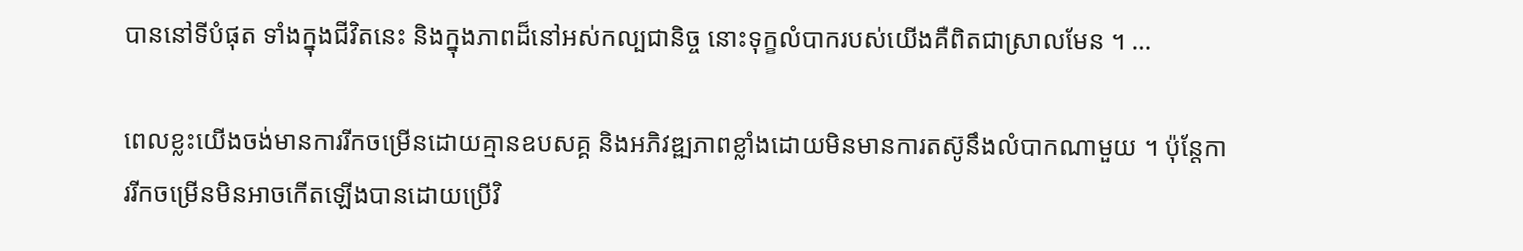បាននៅទីបំផុត ទាំងក្នុងជីវិតនេះ និងក្នុងភាពដ៏នៅអស់កល្បជានិច្ច នោះទុក្ខលំបាករបស់យើងគឺពិតជាស្រាលមែន ។ …

ពេលខ្លះយើងចង់មានការរីកចម្រើនដោយគ្មានឧបសគ្គ និងអភិវឌ្ឍភាពខ្លាំងដោយមិនមានការតស៊ូនឹងលំបាកណាមួយ ។ ប៉ុន្តែការរីកចម្រើនមិនអាចកើតឡើងបានដោយប្រើវិ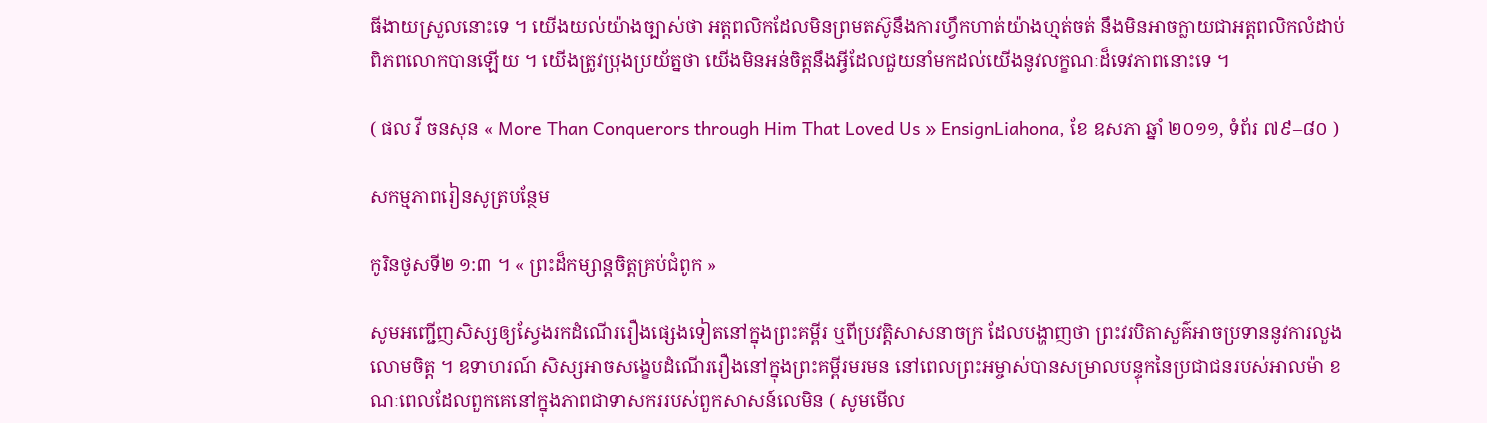ធីងាយស្រួលនោះទេ ។ យើងយល់យ៉ាងច្បាស់ថា អត្តពលិកដែលមិនព្រមតស៊ូនឹងការហ្វឹកហាត់យ៉ាងហ្មត់ចត់ នឹងមិនអាចក្លាយជាអត្តពលិកលំដាប់ពិភពលោកបានឡើយ ។ យើងត្រូវប្រុងប្រយ័ត្នថា យើងមិនអន់ចិត្តនឹងអ្វីដែលជួយនាំមកដល់យើងនូវលក្ខណៈដ៏ទេវភាពនោះទេ ។

( ផល វី ចនសុន « More Than Conquerors through Him That Loved Us » EnsignLiahona, ខែ ឧសភា ឆ្នាំ ២០១១, ទំព័រ ៧៩–៨០ )

សកម្មភាពរៀនសូត្របន្ថែម

កូរិនថូសទី២ ១:៣ ។ « ព្រះដ៏កម្សាន្តចិត្តគ្រប់ជំពូក »

សូមអញ្ជើញសិស្សឲ្យស្វែងរកដំណើររឿងផ្សេងទៀតនៅក្នុងព្រះគម្ពីរ ឬពីប្រវត្តិសាសនាចក្រ ដែលបង្ហាញថា ព្រះវរបិតាសួគ៌អាចប្រទាននូវការលួងលោមចិត្ត ។ ឧទាហរណ៍ សិស្សអាចសង្ខេបដំណើររឿងនៅក្នុងព្រះគម្ពីរមរមន នៅពេលព្រះអម្ចាស់បានសម្រាលបន្ទុកនៃប្រជាជនរបស់អាលម៉ា ខណៈពេលដែលពួកគេនៅក្នុងភាពជាទាសកររបស់ពួកសាសន៍លេមិន ( សូមមើល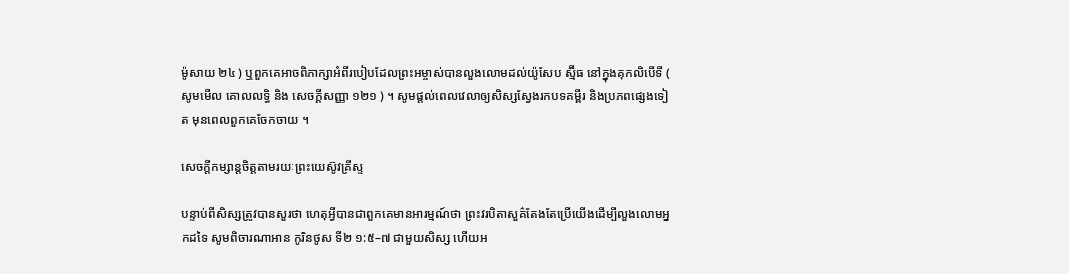ម៉ូសាយ ២៤ ) ឬពួកគេអាចពិភាក្សាអំពីរបៀបដែលព្រះអម្ចាស់បានលួងលោមដល់យ៉ូសែប ស្ម៊ីធ នៅក្នុងគុកលិបើទី ( សូមមើល គោលលទ្ធិ និង សេចក្តីសញ្ញា ១២១ ) ។ សូមផ្តល់ពេលវេលាឲ្យសិស្សស្វែងរកបទគម្ពីរ និងប្រភពផ្សេងទៀត មុនពេលពួកគេចែកចាយ ។

សេចក្តីកម្សាន្តចិត្តតាមរយៈព្រះយេស៊ូវគ្រីស្ទ

បន្ទាប់ពីសិស្សត្រូវបានសួរថា ហេតុអ្វីបានជាពួកគេមានអារម្មណ៍ថា ព្រះវរបិតាសួគ៌តែងតែប្រើយើងដើម្បីលួងលោមអ្នកដទៃ សូមពិចារណាអាន កូរិនថូស ទី២ ១:៥–៧ ជាមួយសិស្ស ហើយអ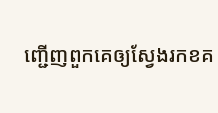ញ្ជើញពួកគេឲ្យស្វែងរកខគ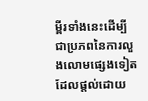ម្ពីរទាំងនេះដើម្បីជាប្រភពនៃការលួងលោមផ្សេងទៀតដែលផ្តល់ដោយ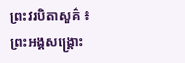ព្រះវរបិតាសួគ៌ ៖ ព្រះអង្គសង្គ្រោះ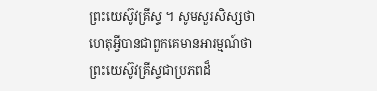ព្រះយេស៊ូវគ្រីស្ទ ។ សូមសួរសិស្សថាហេតុអ្វីបានជាពួកគេមានអារម្មណ៍ថា ព្រះយេស៊ូវគ្រីស្ទជាប្រភពដ៏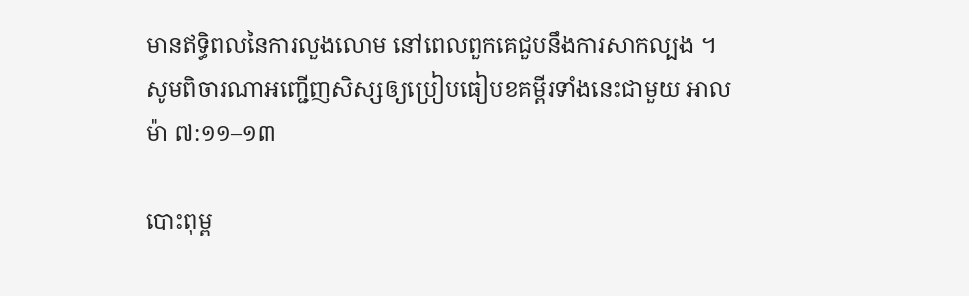មានឥទ្ធិពលនៃការលួងលោម នៅពេលពួកគេជួបនឹងការសាកល្បង ។ សូមពិចារណាអញ្ជើញសិស្សឲ្យប្រៀបធៀបខគម្ពីរទាំងនេះជាមួយ អាលម៉ា ៧:១១–១៣

បោះពុម្ព